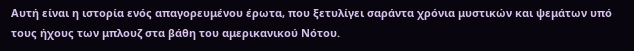Αυτή είναι η ιστορία ενός απαγορευμένου έρωτα, που ξετυλίγει σαράντα χρόνια μυστικών και ψεμάτων υπό τους ήχους των μπλουζ στα βάθη του αμερικανικού Νότου.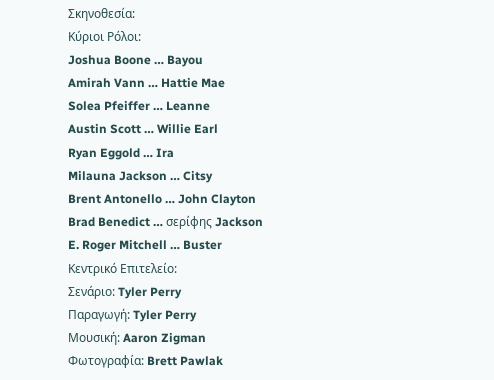Σκηνοθεσία:
Κύριοι Ρόλοι:
Joshua Boone … Bayou
Amirah Vann … Hattie Mae
Solea Pfeiffer … Leanne
Austin Scott … Willie Earl
Ryan Eggold … Ira
Milauna Jackson … Citsy
Brent Antonello … John Clayton
Brad Benedict … σερίφης Jackson
E. Roger Mitchell … Buster
Κεντρικό Επιτελείο:
Σενάριο: Tyler Perry
Παραγωγή: Tyler Perry
Μουσική: Aaron Zigman
Φωτογραφία: Brett Pawlak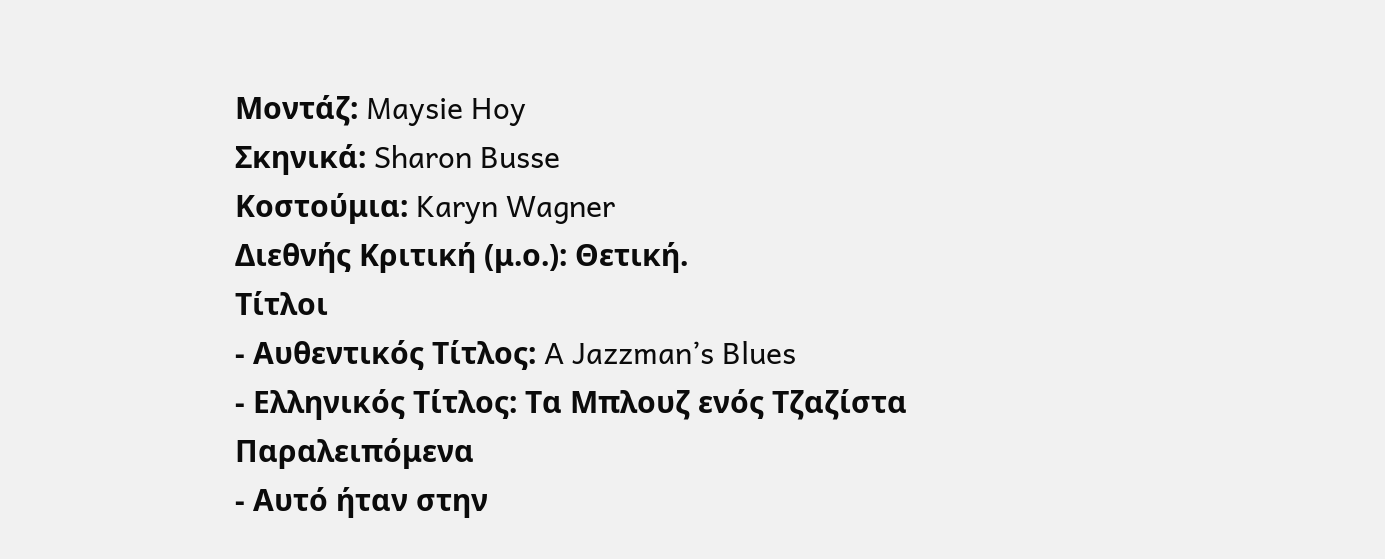Μοντάζ: Maysie Hoy
Σκηνικά: Sharon Busse
Κοστούμια: Karyn Wagner
Διεθνής Κριτική (μ.ο.): Θετική.
Τίτλοι
- Αυθεντικός Τίτλος: A Jazzman’s Blues
- Ελληνικός Τίτλος: Τα Μπλουζ ενός Τζαζίστα
Παραλειπόμενα
- Αυτό ήταν στην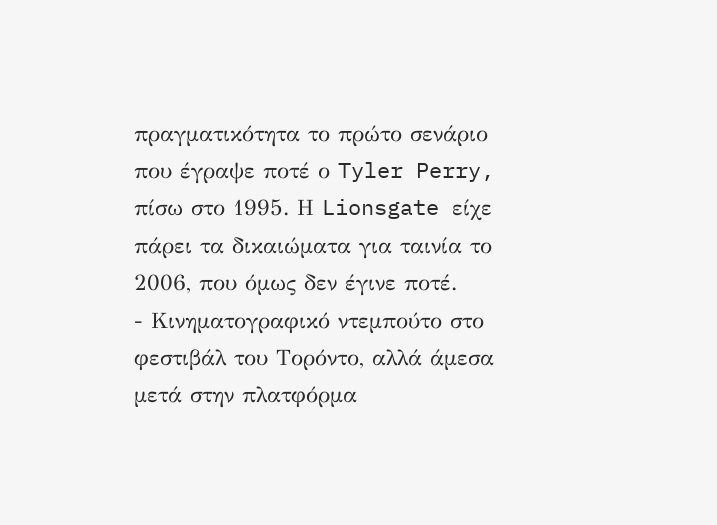πραγματικότητα το πρώτο σενάριο που έγραψε ποτέ ο Tyler Perry, πίσω στο 1995. Η Lionsgate είχε πάρει τα δικαιώματα για ταινία το 2006, που όμως δεν έγινε ποτέ.
- Κινηματογραφικό ντεμπούτο στο φεστιβάλ του Τορόντο, αλλά άμεσα μετά στην πλατφόρμα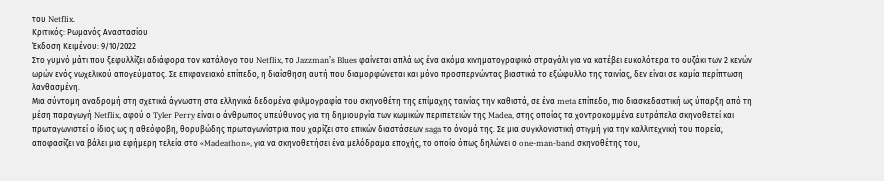του Netflix.
Κριτικός: Ρωμανός Αναστασίου
Έκδοση Κειμένου: 9/10/2022
Στο γυμνό μάτι που ξεφυλλίζει αδιάφορα τον κατάλογο του Netflix, το Jazzman’s Blues φαίνεται απλά ως ένα ακόμα κινηματογραφικό στραγάλι για να κατέβει ευκολότερα το ουζάκι των 2 κενών ωρών ενός νωχελικού απογεύματος. Σε επιφανειακό επίπεδο, η διαίσθηση αυτή που διαμορφώνεται και μόνο προσπερνώντας βιαστικά το εξώφυλλο της ταινίας, δεν είναι σε καμία περίπτωση λανθασμένη.
Μια σύντομη αναδρομή στη σχετικά άγνωστη στα ελληνικά δεδομένα φιλμογραφία του σκηνοθέτη της επίμαχης ταινίας την καθιστά, σε ένα meta επίπεδο, πιο διασκεδαστική ως ύπαρξη από τη μέση παραγωγή Netflix, αφού ο Tyler Perry είναι ο άνθρωπος υπεύθυνος για τη δημιουργία των κωμικών περιπετειών της Madea, στης οποίας τα χοντροκομμένα ευτράπελα σκηνοθετεί και πρωταγωνιστεί ο ίδιος ως η αθεόφοβη, θορυβώδης πρωταγωνίστρια που χαρίζει στο επικών διαστάσεων saga το όνομά της. Σε μια συγκλονιστική στιγμή για την καλλιτεχνική του πορεία, αποφασίζει να βάλει μια εφήμερη τελεία στο «Madeathon», για να σκηνοθετήσει ένα μελόδραμα εποχής, το οποίο όπως δηλώνει ο one-man-band σκηνοθέτης του,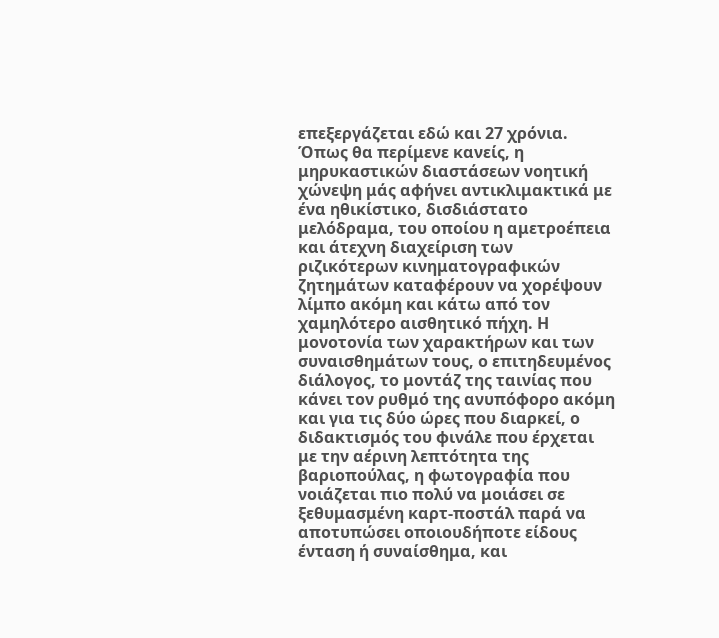επεξεργάζεται εδώ και 27 χρόνια.
Όπως θα περίμενε κανείς, η μηρυκαστικών διαστάσεων νοητική χώνεψη μάς αφήνει αντικλιμακτικά με ένα ηθικίστικο, δισδιάστατο μελόδραμα, του οποίου η αμετροέπεια και άτεχνη διαχείριση των ριζικότερων κινηματογραφικών ζητημάτων καταφέρουν να χορέψουν λίμπο ακόμη και κάτω από τον χαμηλότερο αισθητικό πήχη. Η μονοτονία των χαρακτήρων και των συναισθημάτων τους, ο επιτηδευμένος διάλογος, το μοντάζ της ταινίας που κάνει τον ρυθμό της ανυπόφορο ακόμη και για τις δύο ώρες που διαρκεί, ο διδακτισμός του φινάλε που έρχεται με την αέρινη λεπτότητα της βαριοπούλας, η φωτογραφία που νοιάζεται πιο πολύ να μοιάσει σε ξεθυμασμένη καρτ-ποστάλ παρά να αποτυπώσει οποιουδήποτε είδους ένταση ή συναίσθημα, και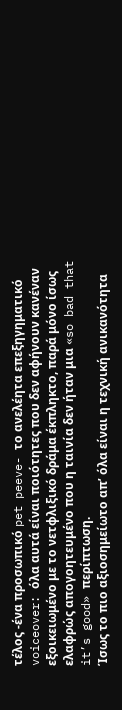τέλος -ένα προσωπικό pet peeve- το ανελέητα επεξηγηματικό voiceover: όλα αυτά είναι ποιότητες που δεν αφήνουν κανέναν εξοικειωμένο με το νετφλιξικό δράμα έκπληκτο, παρά μόνο ίσως ελαφρώς απογοητευμένο που η ταινία δεν ήταν μια «so bad that it’s good» περίπτωση.
Ίσως το πιο αξιοσημείωτο απ’ όλα είναι η τεχνική ανικανότητα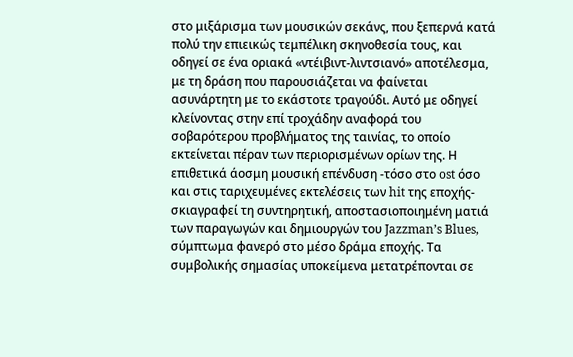στο μιξάρισμα των μουσικών σεκάνς, που ξεπερνά κατά πολύ την επιεικώς τεμπέλικη σκηνοθεσία τους, και οδηγεί σε ένα οριακά «ντέιβιντ-λιντσιανό» αποτέλεσμα, με τη δράση που παρουσιάζεται να φαίνεται ασυνάρτητη με το εκάστοτε τραγούδι. Αυτό με οδηγεί κλείνοντας στην επί τροχάδην αναφορά του σοβαρότερου προβλήματος της ταινίας, το οποίο εκτείνεται πέραν των περιορισμένων ορίων της. Η επιθετικά άοσμη μουσική επένδυση -τόσο στο ost όσο και στις ταριχευμένες εκτελέσεις των hit της εποχής- σκιαγραφεί τη συντηρητική, αποστασιοποιημένη ματιά των παραγωγών και δημιουργών του Jazzman’s Blues, σύμπτωμα φανερό στο μέσο δράμα εποχής. Τα συμβολικής σημασίας υποκείμενα μετατρέπονται σε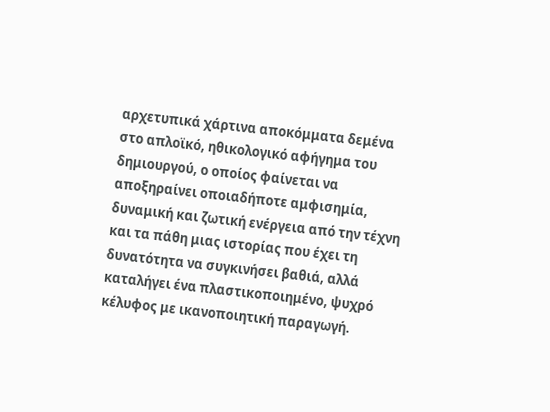αρχετυπικά χάρτινα αποκόμματα δεμένα στο απλοϊκό, ηθικολογικό αφήγημα του δημιουργού, ο οποίος φαίνεται να αποξηραίνει οποιαδήποτε αμφισημία, δυναμική και ζωτική ενέργεια από την τέχνη και τα πάθη μιας ιστορίας που έχει τη δυνατότητα να συγκινήσει βαθιά, αλλά καταλήγει ένα πλαστικοποιημένο, ψυχρό κέλυφος με ικανοποιητική παραγωγή.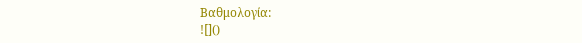Βαθμολογία:
![]()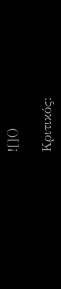![]()

Κριτικός: